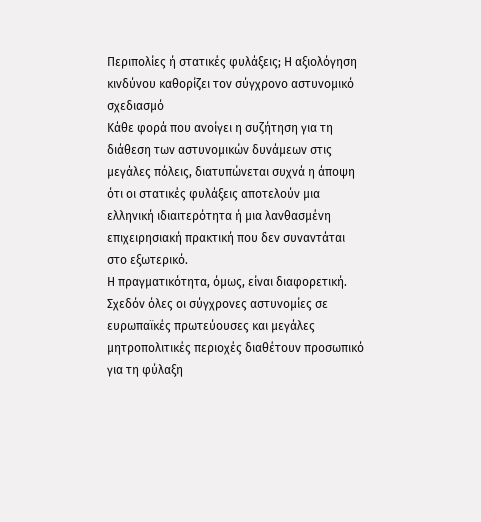Περιπολίες ή στατικές φυλάξεις; Η αξιολόγηση κινδύνου καθορίζει τον σύγχρονο αστυνομικό σχεδιασμό
Κάθε φορά που ανοίγει η συζήτηση για τη διάθεση των αστυνομικών δυνάμεων στις μεγάλες πόλεις, διατυπώνεται συχνά η άποψη ότι οι στατικές φυλάξεις αποτελούν μια ελληνική ιδιαιτερότητα ή μια λανθασμένη επιχειρησιακή πρακτική που δεν συναντάται στο εξωτερικό.
Η πραγματικότητα, όμως, είναι διαφορετική.
Σχεδόν όλες οι σύγχρονες αστυνομίες σε ευρωπαϊκές πρωτεύουσες και μεγάλες μητροπολιτικές περιοχές διαθέτουν προσωπικό για τη φύλαξη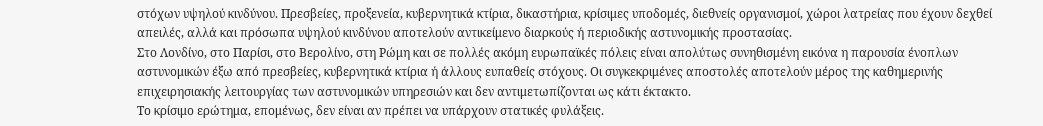στόχων υψηλού κινδύνου. Πρεσβείες, προξενεία, κυβερνητικά κτίρια, δικαστήρια, κρίσιμες υποδομές, διεθνείς οργανισμοί, χώροι λατρείας που έχουν δεχθεί απειλές, αλλά και πρόσωπα υψηλού κινδύνου αποτελούν αντικείμενο διαρκούς ή περιοδικής αστυνομικής προστασίας.
Στο Λονδίνο, στο Παρίσι, στο Βερολίνο, στη Ρώμη και σε πολλές ακόμη ευρωπαϊκές πόλεις είναι απολύτως συνηθισμένη εικόνα η παρουσία ένοπλων αστυνομικών έξω από πρεσβείες, κυβερνητικά κτίρια ή άλλους ευπαθείς στόχους. Οι συγκεκριμένες αποστολές αποτελούν μέρος της καθημερινής επιχειρησιακής λειτουργίας των αστυνομικών υπηρεσιών και δεν αντιμετωπίζονται ως κάτι έκτακτο.
Το κρίσιμο ερώτημα, επομένως, δεν είναι αν πρέπει να υπάρχουν στατικές φυλάξεις.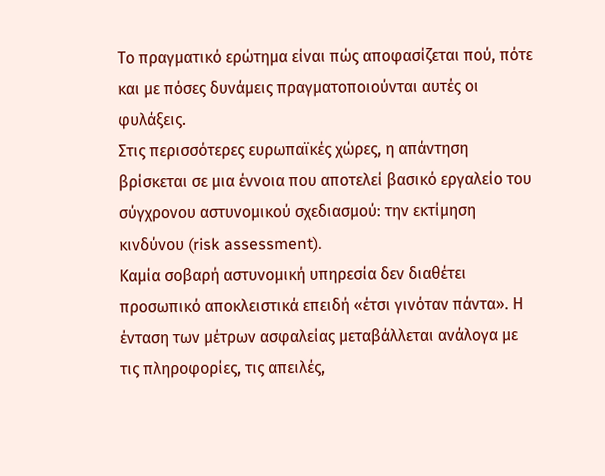Το πραγματικό ερώτημα είναι πώς αποφασίζεται πού, πότε και με πόσες δυνάμεις πραγματοποιούνται αυτές οι φυλάξεις.
Στις περισσότερες ευρωπαϊκές χώρες, η απάντηση βρίσκεται σε μια έννοια που αποτελεί βασικό εργαλείο του σύγχρονου αστυνομικού σχεδιασμού: την εκτίμηση κινδύνου (risk assessment).
Καμία σοβαρή αστυνομική υπηρεσία δεν διαθέτει προσωπικό αποκλειστικά επειδή «έτσι γινόταν πάντα». Η ένταση των μέτρων ασφαλείας μεταβάλλεται ανάλογα με τις πληροφορίες, τις απειλές,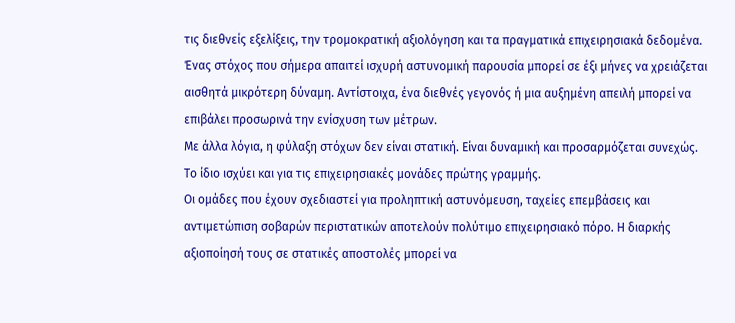τις διεθνείς εξελίξεις, την τρομοκρατική αξιολόγηση και τα πραγματικά επιχειρησιακά δεδομένα.
Ένας στόχος που σήμερα απαιτεί ισχυρή αστυνομική παρουσία μπορεί σε έξι μήνες να χρειάζεται αισθητά μικρότερη δύναμη. Αντίστοιχα, ένα διεθνές γεγονός ή μια αυξημένη απειλή μπορεί να επιβάλει προσωρινά την ενίσχυση των μέτρων.
Με άλλα λόγια, η φύλαξη στόχων δεν είναι στατική. Είναι δυναμική και προσαρμόζεται συνεχώς.
Το ίδιο ισχύει και για τις επιχειρησιακές μονάδες πρώτης γραμμής.
Οι ομάδες που έχουν σχεδιαστεί για προληπτική αστυνόμευση, ταχείες επεμβάσεις και αντιμετώπιση σοβαρών περιστατικών αποτελούν πολύτιμο επιχειρησιακό πόρο. Η διαρκής αξιοποίησή τους σε στατικές αποστολές μπορεί να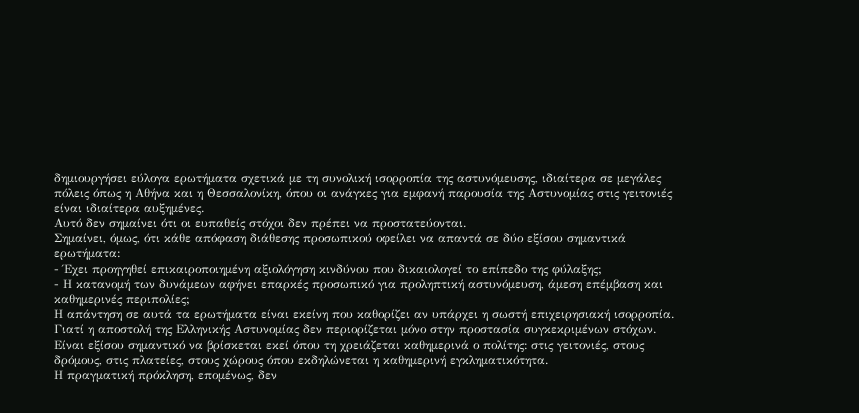δημιουργήσει εύλογα ερωτήματα σχετικά με τη συνολική ισορροπία της αστυνόμευσης, ιδιαίτερα σε μεγάλες πόλεις όπως η Αθήνα και η Θεσσαλονίκη, όπου οι ανάγκες για εμφανή παρουσία της Αστυνομίας στις γειτονιές είναι ιδιαίτερα αυξημένες.
Αυτό δεν σημαίνει ότι οι ευπαθείς στόχοι δεν πρέπει να προστατεύονται.
Σημαίνει, όμως, ότι κάθε απόφαση διάθεσης προσωπικού οφείλει να απαντά σε δύο εξίσου σημαντικά ερωτήματα:
- Έχει προηγηθεί επικαιροποιημένη αξιολόγηση κινδύνου που δικαιολογεί το επίπεδο της φύλαξης;
- Η κατανομή των δυνάμεων αφήνει επαρκές προσωπικό για προληπτική αστυνόμευση, άμεση επέμβαση και καθημερινές περιπολίες;
Η απάντηση σε αυτά τα ερωτήματα είναι εκείνη που καθορίζει αν υπάρχει η σωστή επιχειρησιακή ισορροπία.
Γιατί η αποστολή της Ελληνικής Αστυνομίας δεν περιορίζεται μόνο στην προστασία συγκεκριμένων στόχων.
Είναι εξίσου σημαντικό να βρίσκεται εκεί όπου τη χρειάζεται καθημερινά ο πολίτης: στις γειτονιές, στους δρόμους, στις πλατείες, στους χώρους όπου εκδηλώνεται η καθημερινή εγκληματικότητα.
Η πραγματική πρόκληση, επομένως, δεν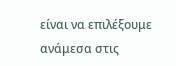είναι να επιλέξουμε ανάμεσα στις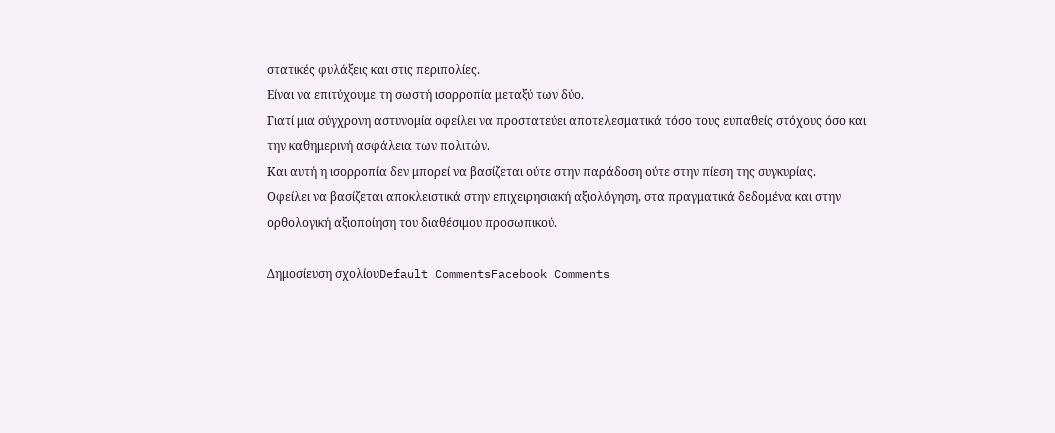στατικές φυλάξεις και στις περιπολίες.
Είναι να επιτύχουμε τη σωστή ισορροπία μεταξύ των δύο.
Γιατί μια σύγχρονη αστυνομία οφείλει να προστατεύει αποτελεσματικά τόσο τους ευπαθείς στόχους όσο και την καθημερινή ασφάλεια των πολιτών.
Και αυτή η ισορροπία δεν μπορεί να βασίζεται ούτε στην παράδοση ούτε στην πίεση της συγκυρίας.
Οφείλει να βασίζεται αποκλειστικά στην επιχειρησιακή αξιολόγηση, στα πραγματικά δεδομένα και στην ορθολογική αξιοποίηση του διαθέσιμου προσωπικού.

Δημοσίευση σχολίουDefault CommentsFacebook Comments